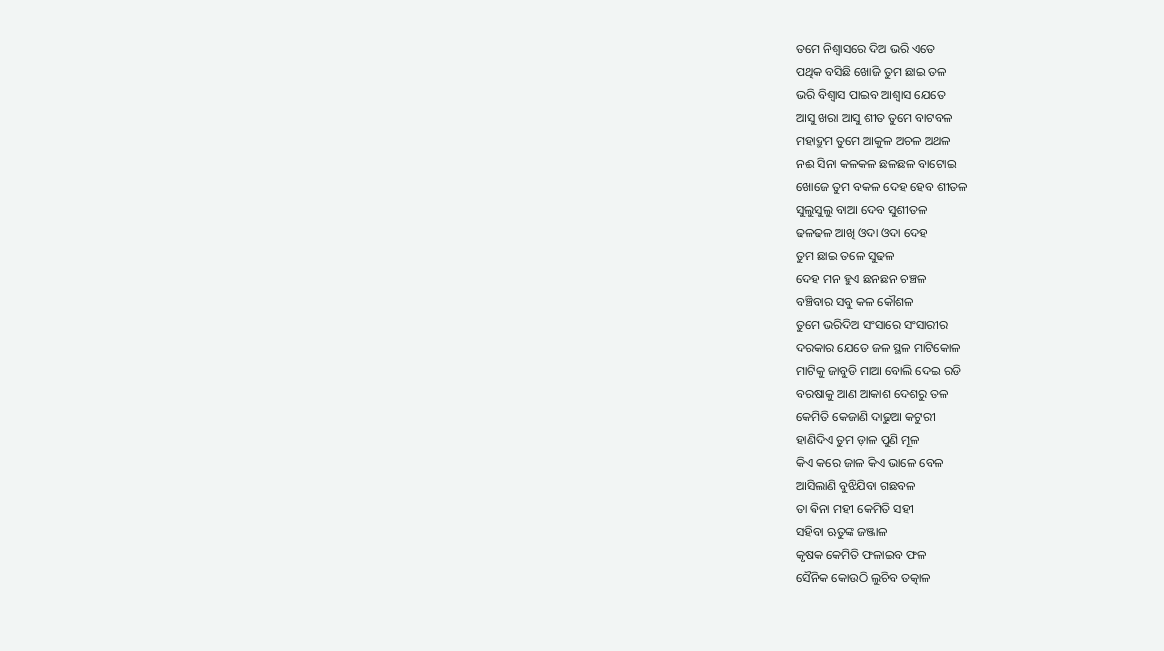ତମେ ନିଶ୍ଵାସରେ ଦିଅ ଭରି ଏତେ
ପଥିକ ବସିଛି ଖୋଜି ତୁମ ଛାଇ ତଳ
ଭରି ବିଶ୍ୱାସ ପାଇବ ଆଶ୍ୱାସ ଯେତେ
ଆସୁ ଖରା ଆସୁ ଶୀତ ତୁମେ ବାଟବଳ
ମହାଦ୍ରୁମ ତୁମେ ଆକୁଳ ଅଚଳ ଅଥଳ
ନଈ ସିନା କଳକଳ ଛଳଛଳ ବାଟୋଇ
ଖୋଜେ ତୁମ ବକଳ ଦେହ ହେବ ଶୀତଳ
ସୁଲୁସୁଲୁ ବାଆ ଦେବ ସୁଶୀତଳ
ଢଳଢଳ ଆଖି ଓଦା ଓଦା ଦେହ
ତୁମ ଛାଇ ତଳେ ସୁଢଳ
ଦେହ ମନ ହୁଏ ଛନଛନ ଚଞ୍ଚଳ
ବଞ୍ଚିବାର ସବୁ କଳ କୌଶଳ
ତୁମେ ଭରିଦିଅ ସଂସାରେ ସଂସାରୀର
ଦରକାର ଯେତେ ଜଳ ସ୍ଥଳ ମାଟିକୋଳ
ମାଟିକୁ ଜାବୁଡି ମାଆ ବୋଲି ଦେଇ ରଡି
ବରଷାକୁ ଆଣ ଆକାଶ ଦେଶରୁ ତଳ
କେମିତି କେଜାଣି ଦାଢୁଆ କଟୁରୀ
ହାଣିଦିଏ ତୁମ ଡ଼ାଳ ପୁଣି ମୂଳ
କିଏ କରେ ଜାଳ କିଏ ଭାଳେ ବେଳ
ଆସିଲାଣି ବୁଝିଯିବା ଗଛବଳ
ତା ଵିନା ମହୀ କେମିତି ସହୀ
ସହିବା ଋତୁଙ୍କ ଜଞ୍ଜାଳ
କୃଷକ କେମିତି ଫଳାଇବ ଫଳ
ସୈନିକ କୋଉଠି ଲୁଚିବ ତତ୍କାଳ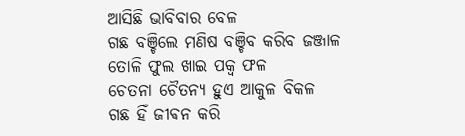ଆସିଛି ଭାବିବାର ବେଳ
ଗଛ ବଞ୍ଚିଲେ ମଣିଷ ବଞ୍ଚିବ କରିବ ଜଞ୍ଜାଳ
ତୋଳି ଫୁଲ ଖାଇ ପକ୍ଵ ଫଳ
ଚେତନା ଚୈତନ୍ୟ ହୁଏ ଆକୁଳ ବିକଳ
ଗଛ ହିଁ ଜୀଵନ କରି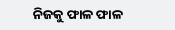ନିଜକୁ ଫାଳ ଫାଳ